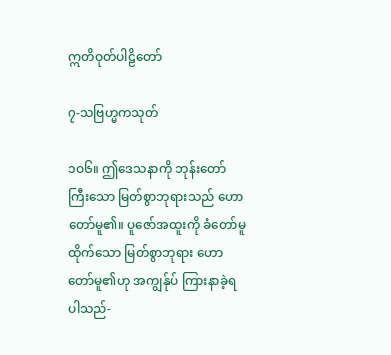ဣတိဝုတ်ပါဠိတော်

၇-သဗြဟ္မကသုတ်

၁ဝ၆။ ဤဒေသနာကို ဘုန်းတော်ကြီးသော မြတ်စွာဘုရားသည် ဟောတော်မူ၏။ ပူဇော်အထူးကို ခံတော်မူထိုက်သော မြတ်စွာဘုရား ဟောတော်မူ၏ဟု အကျွန်ုပ် ကြားနာခဲ့ရပါသည်-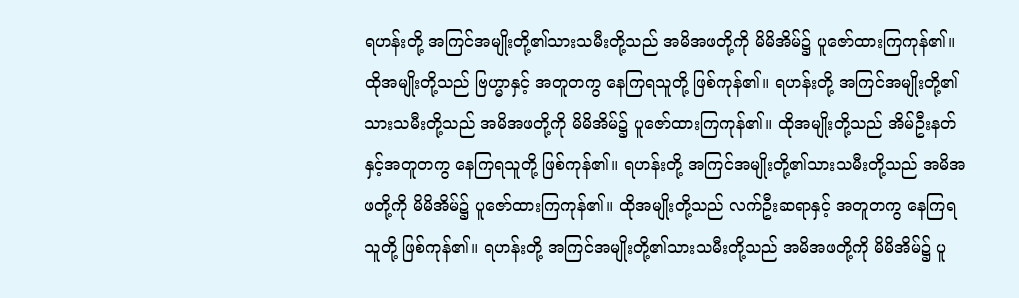ရဟန်းတို့ အကြင်အမျိုးတို့၏သားသမီးတို့သည် အမိအဖတို့ကို မိမိအိမ်၌ ပူဇော်ထားကြကုန်၏။ ထိုအမျိုးတို့သည် ဗြဟ္မာနှင့် အတူတကွ နေကြရသူတို့ ဖြစ်ကုန်၏။ ရဟန်းတို့ အကြင်အမျိုးတို့၏သားသမီးတို့သည် အမိအဖတို့ကို မိမိအိမ်၌ ပူဇော်ထားကြကုန်၏။ ထိုအမျိုးတို့သည် အိမ်ဦးနတ်နှင့်အတူတကွ နေကြရသူတို့ ဖြစ်ကုန်၏။ ရဟန်းတို့ အကြင်အမျိုးတို့၏သားသမီးတို့သည် အမိအဖတို့ကို မိမိအိမ်၌ ပူဇော်ထားကြကုန်၏။ ထိုအမျိုးတို့သည် လက်ဦးဆရာနှင့် အတူတကွ နေကြရသူတို့ ဖြစ်ကုန်၏။ ရဟန်းတို့ အကြင်အမျိုးတို့၏သားသမီးတို့သည် အမိအဖတို့ကို မိမိအိမ်၌ ပူ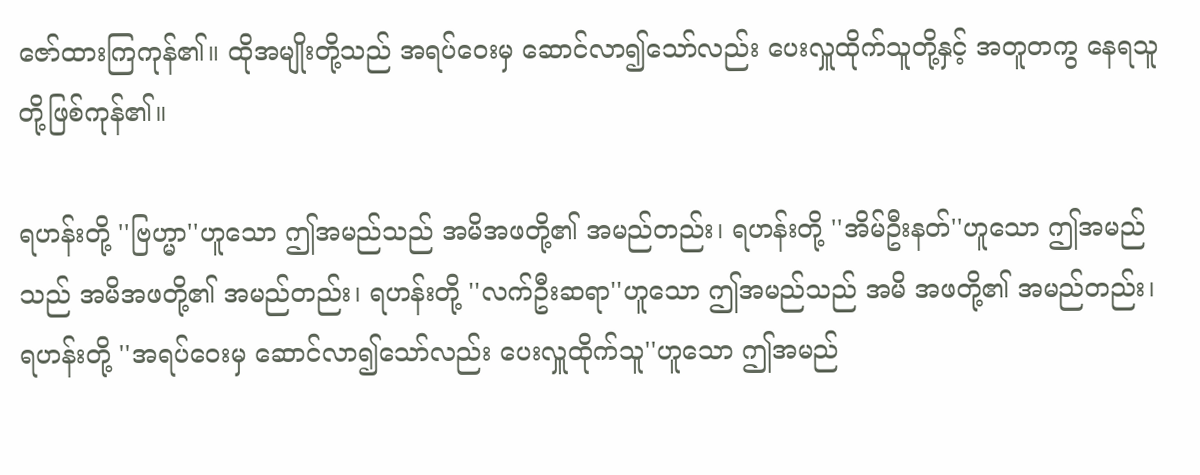ဇော်ထားကြကုန်၏။ ထိုအမျိုးတို့သည် အရပ်ဝေးမှ ဆောင်လာ၍သော်လည်း ပေးလှူထိုက်သူတို့နှင့် အတူတကွ နေရသူတို့ဖြစ်ကုန်၏။

ရဟန်းတို့ ''ဗြဟ္မာ''ဟူသော ဤအမည်သည် အမိအဖတို့၏ အမည်တည်း၊ ရဟန်းတို့ ''အိမ်ဦးနတ်''ဟူသော ဤအမည်သည် အမိအဖတို့၏ အမည်တည်း၊ ရဟန်းတို့ ''လက်ဦးဆရာ''ဟူသော ဤအမည်သည် အမိ အဖတို့၏ အမည်တည်း၊ ရဟန်းတို့ ''အရပ်ဝေးမှ ဆောင်လာ၍သော်လည်း ပေးလှူထိုက်သူ''ဟူသော ဤအမည်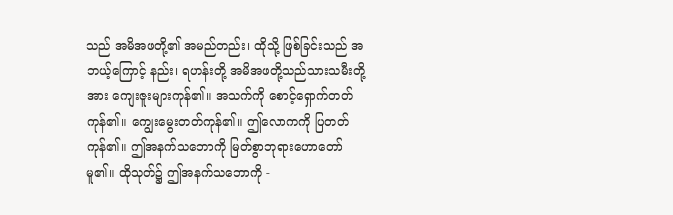သည် အမိအဖတို့၏ အမည်တည်း၊ ထိုသို့ ဖြစ်ခြင်းသည် အဘယ့်ကြောင့် နည်း၊ ရဟန်းတို့ အမိအဖတို့သည်သားသမီးတို့အား ကျေးဇူးများကုန်၏။ အသက်ကို စောင့်ရှောက်တတ်ကုန်၏။ ကျွေးမွေးတတ်ကုန်၏။ ဤလောကကို ပြတတ်ကုန်၏။ ဤအနက်သဘောကို မြတ်စွာဘုရားဟောတော်မူ၏။ ထိုသုတ်၌ ဤအနက်သဘောကို -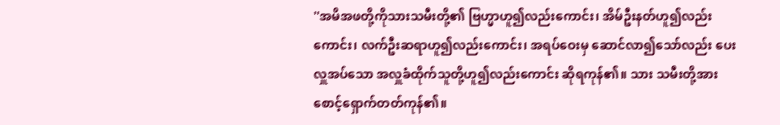''အမိအဖတို့ကိုသားသမီးတို့၏ ဗြဟ္မာဟူ၍လည်းကောင်း၊ အိမ်ဦးနတ်ဟူ၍လည်းကောင်း၊ လက်ဦးဆရာဟူ၍လည်းကောင်း၊ အရပ်ဝေးမှ ဆောင်လာ၍သော်လည်း ပေးလှူအပ်သော အလှူခံထိုက်သူတို့ဟူ၍လည်းကောင်း ဆိုရကုန်၏။ သား သမီးတို့အား စောင့်ရှောက်တတ်ကုန်၏။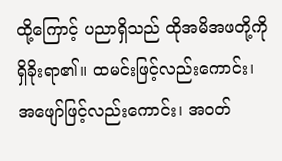ထို့ကြောင့် ပညာရှိသည် ထိုအမိအဖတို့ကို ရှိခိုးရာ၏။ ထမင်းဖြင့်လည်းကောင်း၊ အဖျော်ဖြင့်လည်းကောင်း၊ အဝတ်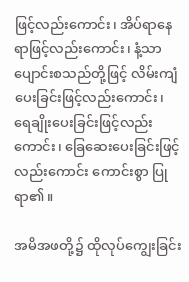ဖြင့်လည်းကောင်း၊ အိပ်ရာနေရာဖြင့်လည်းကောင်း၊ နံ့သာပျောင်းစသည်တို့ဖြင့် လိမ်းကျံပေးခြင်းဖြင့်လည်းကောင်း၊ ရေချိုးပေးခြင်းဖြင့်လည်းကောင်း၊ ခြေဆေးပေးခြင်းဖြင့်လည်းကောင်း ကောင်းစွာ ပြုရာ၏။

အမိအဖတို့၌ ထိုလုပ်ကျွေးခြင်း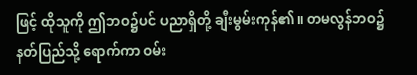ဖြင့် ထိုသူကို ဤဘဝ၌ပင် ပညာရှိတို့ ချီးမွမ်းကုန်၏။ တမလွန်ဘဝ၌ နတ်ပြည်သို့ ရောက်ကာ ဝမ်း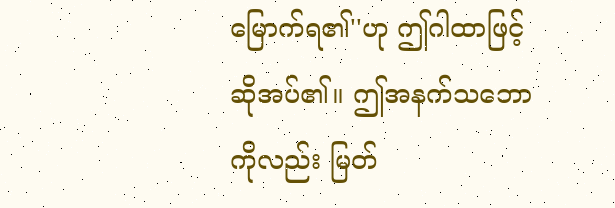မြောက်ရ၏''ဟု ဤဂါထာဖြင့် ဆိုအပ်၏။ ဤအနက်သဘောကိုလည်း မြတ်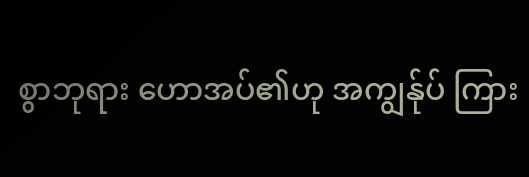စွာဘုရား ဟောအပ်၏ဟု အကျွန်ုပ် ကြား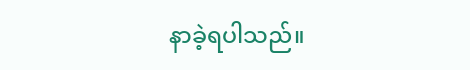နာခဲ့ရပါသည်။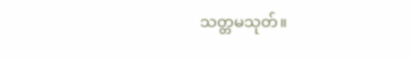သတ္တမသုတ်။